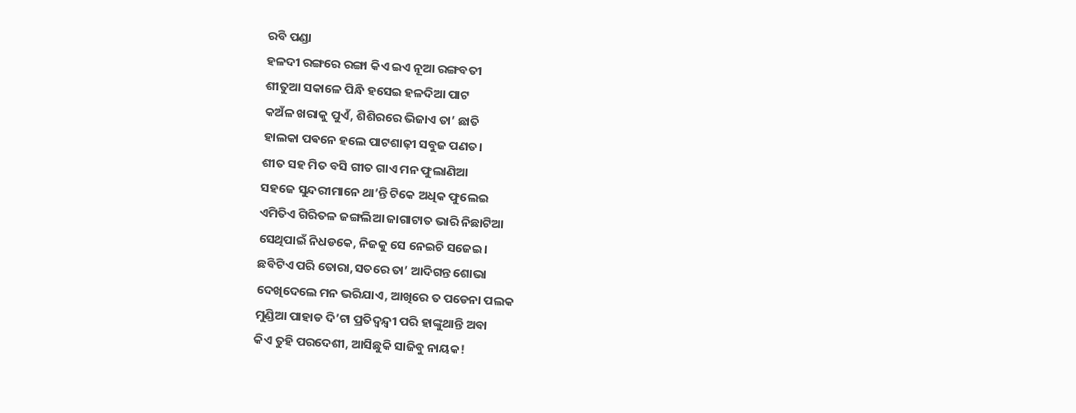ରବି ପଣ୍ଡା
ହଳଦୀ ରଙ୍ଗରେ ରଙ୍ଗା କିଏ ଇଏ ନୂଆ ରଙ୍ଗବତୀ
ଶୀତୁଆ ସକାଳେ ପିନ୍ଧି ହସେଇ ହଳଦିଆ ପାଟ
କଅଁଳ ଖରାକୁ ପୁଏଁ, ଶିଶିରରେ ଭିଜାଏ ତା’ ଛାତି
ହାଲକା ପଵନେ ହଲେ ପାଟଶାଢ଼ୀ ସବୁଜ ପଣତ।
ଶୀତ ସହ ମିତ ବସି ଗୀତ ଗାଏ ମନ ଫୁଲାଣିଆ
ସହଜେ ସୁନ୍ଦରୀମାନେ ଥା’ନ୍ତି ଟିକେ ଅଧିକ ଫୁଲେଇ
ଏମିତିଏ ଗିରିତଳ ଜଙ୍ଗଲିଆ ଜାଗାଟାତ ଭାରି ନିଛାଟିଆ
ସେଥିପାଇଁ ନିଧଡକେ, ନିଜକୁ ସେ ନେଇଚି ସଜେଇ।
ଛବିଟିଏ ପରି ତୋରା,ସତରେ ତା’ ଆଦିଗନ୍ତ ଶୋଭା
ଦେଖିଦେଲେ ମନ ଭରିଯାଏ, ଆଖିରେ ତ ପଡେନା ପଲକ
ମୁଣ୍ଡିଆ ପାହାଡ ଦି’ଟା ପ୍ରତିଦ୍ବନ୍ଦ୍ବୀ ପରି ହାଙ୍କୁଥାନ୍ତି ଅବା
କିଏ ତୁହି ପରଦେଶୀ, ଆସିଛୁକି ସାଜିବୁ ନାୟକ!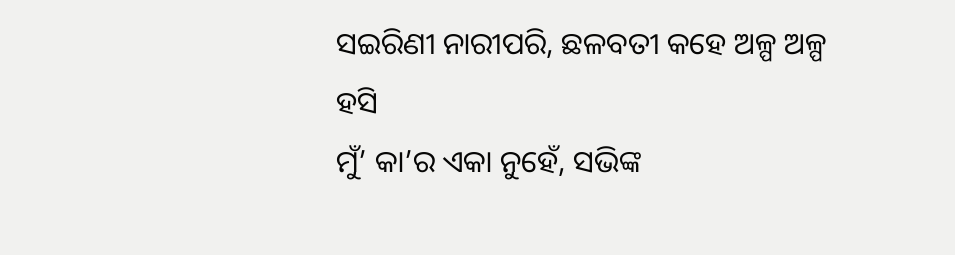ସଇରିଣୀ ନାରୀପରି, ଛଳବତୀ କହେ ଅଳ୍ପ ଅଳ୍ପ ହସି
ମୁଁ’ କା’ର ଏକା ନୁହେଁ, ସଭିଙ୍କ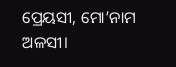ପ୍ରେୟସୀ, ମୋ’ନାମ ଅଳସୀ।